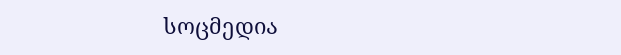სოცმედია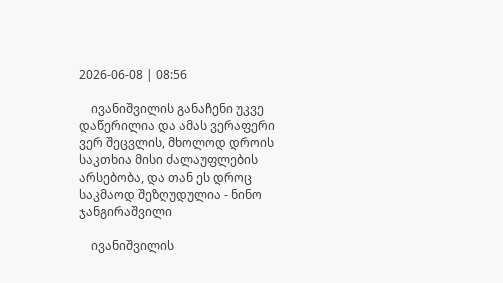2026-06-08 | 08:56

    ივანიშვილის განაჩენი უკვე დაწერილია და ამას ვერაფერი ვერ შეცვლის, მხოლოდ დროის საკთხია მისი ძალაუფლების არსებობა, და თან ეს დროც საკმაოდ შეზღუდულია - ნინო ჯანგირაშვილი

    ივანიშვილის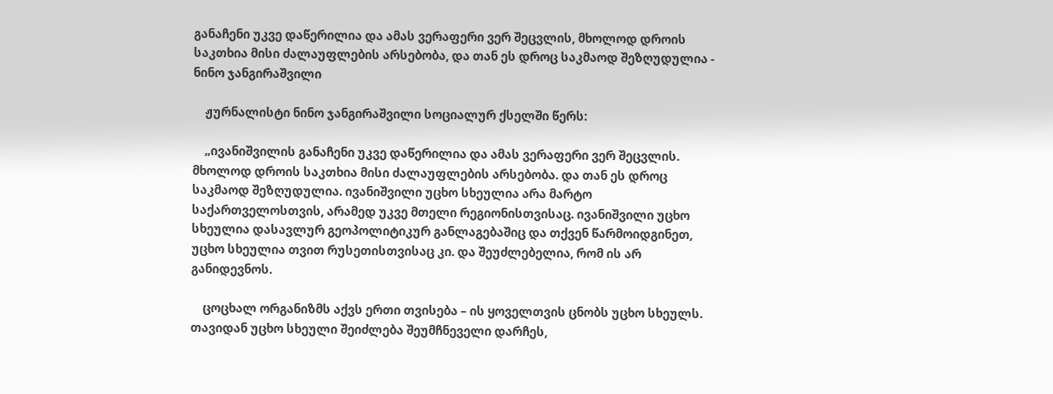განაჩენი უკვე დაწერილია და ამას ვერაფერი ვერ შეცვლის, მხოლოდ დროის საკთხია მისი ძალაუფლების არსებობა, და თან ეს დროც საკმაოდ შეზღუდულია - ნინო ჯანგირაშვილი

    ჟურნალისტი ნინო ჯანგირაშვილი სოციალურ ქსელში წერს:

    „ივანიშვილის განაჩენი უკვე დაწერილია და ამას ვერაფერი ვერ შეცვლის. მხოლოდ დროის საკთხია მისი ძალაუფლების არსებობა. და თან ეს დროც საკმაოდ შეზღუდულია. ივანიშვილი უცხო სხეულია არა მარტო საქართველოსთვის, არამედ უკვე მთელი რეგიონისთვისაც. ივანიშვილი უცხო სხეულია დასავლურ გეოპოლიტიკურ განლაგებაშიც და თქვენ წარმოიდგინეთ, უცხო სხეულია თვით რუსეთისთვისაც კი. და შეუძლებელია, რომ ის არ განიდევნოს.

    ცოცხალ ორგანიზმს აქვს ერთი თვისება – ის ყოველთვის ცნობს უცხო სხეულს. თავიდან უცხო სხეული შეიძლება შეუმჩნეველი დარჩეს,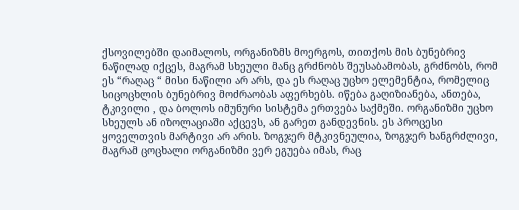ქსოვილებში დაიმალოს, ორგანიზმს მოერგოს, თითქოს მის ბუნებრივ ნაწილად იქცეს, მაგრამ სხეული მანც გრძნობს შეუსაბამობას, გრძნობს, რომ ეს “რაღაც “ მისი ნაწილი არ არს, და ეს რაღაც უცხო ელემენტია, რომელიც სიცოცხლის ბუნებრივ მოძრაობას აფერხებს. იწება გაღიზიანება, ანთება, ტკივილი , და ბოლოს იმუნური სისტემა ერთვება საქმეში. ორგანიზმი უცხო სხეულს ან იზოლაციაში აქცევს, ან გარეთ განდევნის. ეს პროცესი ყოველთვის მარტივი არ არის. ზოგჯერ მტკივნეულია, ზოგჯერ ხანგრძლივი, მაგრამ ცოცხალი ორგანიზმი ვერ ეგუება იმას, რაც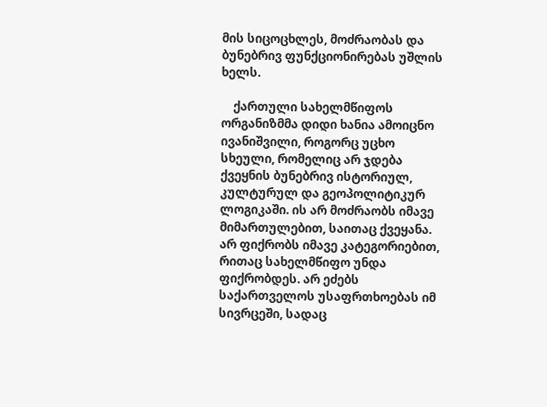მის სიცოცხლეს, მოძრაობას და ბუნებრივ ფუნქციონირებას უშლის ხელს.

    ქართული სახელმწიფოს ორგანიზმმა დიდი ხანია ამოიცნო ივანიშვილი, როგორც უცხო სხეული, რომელიც არ ჯდება ქვეყნის ბუნებრივ ისტორიულ, კულტურულ და გეოპოლიტიკურ ლოგიკაში. ის არ მოძრაობს იმავე მიმართულებით, საითაც ქვეყანა. არ ფიქრობს იმავე კატეგორიებით, რითაც სახელმწიფო უნდა ფიქრობდეს. არ ეძებს საქართველოს უსაფრთხოებას იმ სივრცეში, სადაც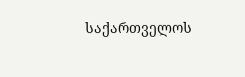საქართველოს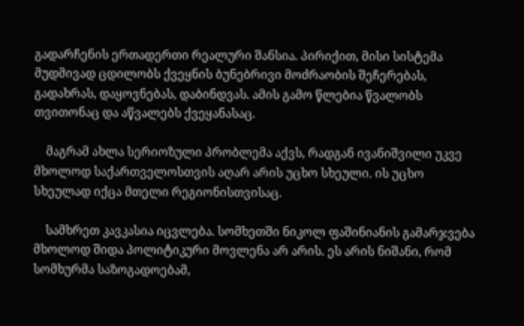გადარჩენის ერთადერთი რეალური შანსია. პირიქით, მისი სისტემა მუდმივად ცდილობს ქვეყნის ბუნებრივი მოძრაობის შეჩერებას, გადახრას, დაყოვნებას, დაბინდვას. ამის გამო წლებია წვალობს თვითონაც და აწვალებს ქვეყანასაც.

    მაგრამ ახლა სერიოზული პრობლემა აქვს, რადგან ივანიშვილი უკვე მხოლოდ საქართველოსთვის აღარ არის უცხო სხეული. ის უცხო სხეულად იქცა მთელი რეგიონისთვისაც.

    სამხრეთ კავკასია იცვლება. სომხეთში ნიკოლ ფაშინიანის გამარჯვება მხოლოდ შიდა პოლიტიკური მოვლენა არ არის. ეს არის ნიშანი, რომ სომხურმა საზოგადოებამ,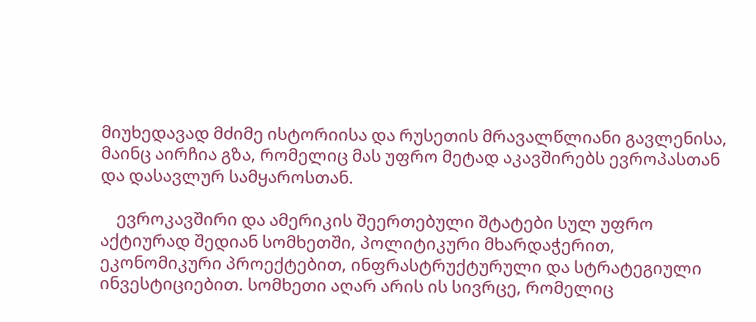მიუხედავად მძიმე ისტორიისა და რუსეთის მრავალწლიანი გავლენისა, მაინც აირჩია გზა, რომელიც მას უფრო მეტად აკავშირებს ევროპასთან და დასავლურ სამყაროსთან.

    ევროკავშირი და ამერიკის შეერთებული შტატები სულ უფრო აქტიურად შედიან სომხეთში, პოლიტიკური მხარდაჭერით, ეკონომიკური პროექტებით, ინფრასტრუქტურული და სტრატეგიული ინვესტიციებით. სომხეთი აღარ არის ის სივრცე, რომელიც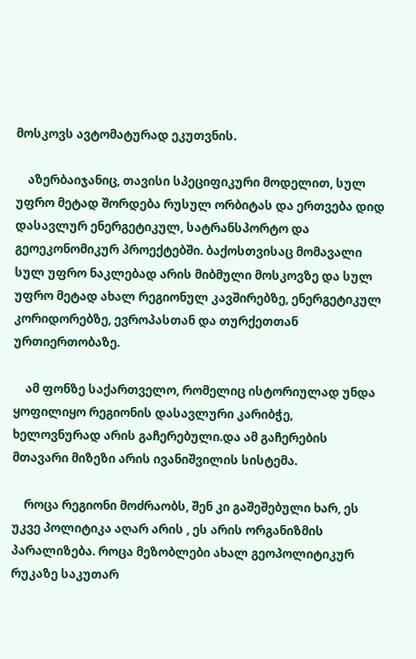მოსკოვს ავტომატურად ეკუთვნის.

    აზერბაიჯანიც, თავისი სპეციფიკური მოდელით, სულ უფრო მეტად შორდება რუსულ ორბიტას და ერთვება დიდ დასავლურ ენერგეტიკულ, სატრანსპორტო და გეოეკონომიკურ პროექტებში. ბაქოსთვისაც მომავალი სულ უფრო ნაკლებად არის მიბმული მოსკოვზე და სულ უფრო მეტად ახალ რეგიონულ კავშირებზე, ენერგეტიკულ კორიდორებზე, ევროპასთან და თურქეთთან ურთიერთობაზე.

    ამ ფონზე საქართველო, რომელიც ისტორიულად უნდა ყოფილიყო რეგიონის დასავლური კარიბჭე, ხელოვნურად არის გაჩერებული.და ამ გაჩერების მთავარი მიზეზი არის ივანიშვილის სისტემა.

    როცა რეგიონი მოძრაობს, შენ კი გაშეშებული ხარ, ეს უკვე პოლიტიკა აღარ არის , ეს არის ორგანიზმის პარალიზება. როცა მეზობლები ახალ გეოპოლიტიკურ რუკაზე საკუთარ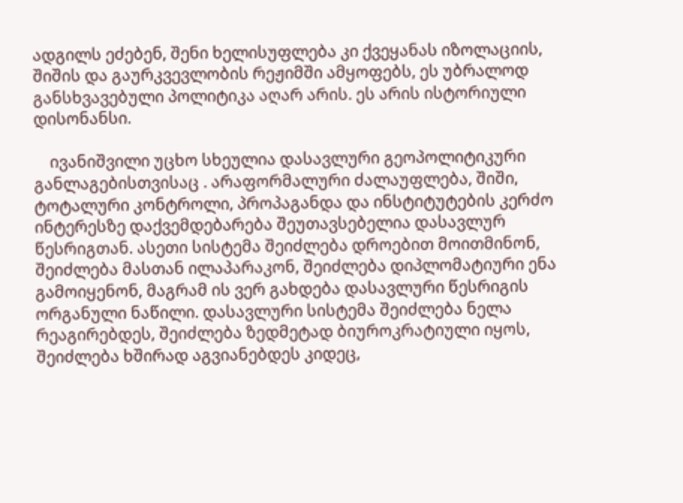ადგილს ეძებენ, შენი ხელისუფლება კი ქვეყანას იზოლაციის, შიშის და გაურკვევლობის რეჟიმში ამყოფებს, ეს უბრალოდ განსხვავებული პოლიტიკა აღარ არის. ეს არის ისტორიული დისონანსი.

    ივანიშვილი უცხო სხეულია დასავლური გეოპოლიტიკური განლაგებისთვისაც . არაფორმალური ძალაუფლება, შიში, ტოტალური კონტროლი, პროპაგანდა და ინსტიტუტების კერძო ინტერესზე დაქვემდებარება შეუთავსებელია დასავლურ წესრიგთან. ასეთი სისტემა შეიძლება დროებით მოითმინონ, შეიძლება მასთან ილაპარაკონ, შეიძლება დიპლომატიური ენა გამოიყენონ, მაგრამ ის ვერ გახდება დასავლური წესრიგის ორგანული ნაწილი. დასავლური სისტემა შეიძლება ნელა რეაგირებდეს, შეიძლება ზედმეტად ბიუროკრატიული იყოს, შეიძლება ხშირად აგვიანებდეს კიდეც,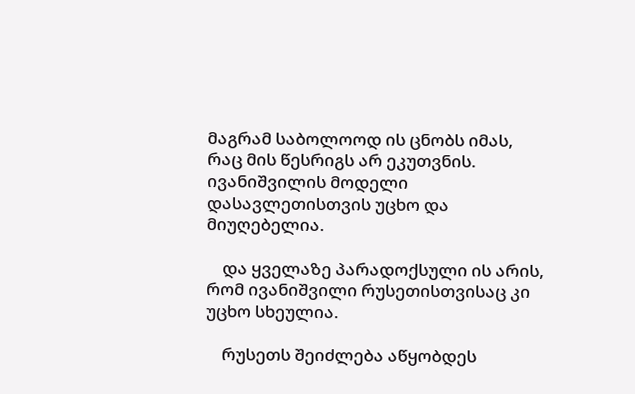მაგრამ საბოლოოდ ის ცნობს იმას, რაც მის წესრიგს არ ეკუთვნის. ივანიშვილის მოდელი დასავლეთისთვის უცხო და მიუღებელია.

    და ყველაზე პარადოქსული ის არის, რომ ივანიშვილი რუსეთისთვისაც კი უცხო სხეულია.

    რუსეთს შეიძლება აწყობდეს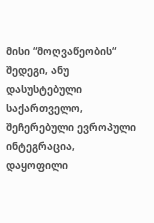მისი “მოღვაწეობის“ შედეგი, ანუ დასუსტებული საქართველო, შეჩერებული ევროპული ინტეგრაცია, დაყოფილი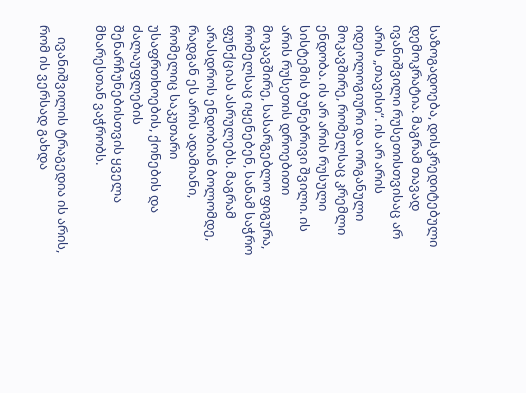საზოგადოება, დისკრედიტებული დემოკრატია. მაგრამ თავად ივანიშვილი რუსეთისთვისაც არ არის „თავისი“. ის არ არის იდეოლოგიური და ორგანული მოკავშირე, რომელსაც კრემლი ენდობა. ის არ არის რუსული სისტემის ბუნებრივი შვილი. ის არის რუსეთის დროებითი მოკავშირე, სასარგებლო ფიგურა, რომელსაც იყენებენ, სანამ საჭრო ფუნქციას ასრულებს. მაგრამ არასდროს ენდობიან ბოლომდე, რადგან ეს არის ადამიანი, რომელიც საკუთარი უსაფრთხოების, ქონების და ძალაუფლების შენარჩუნებისთვის ყველა მხარესთან ვაჭრობს.

    ივანიშვილის ტრაგედია ის არის, რომ ის ვერსად გახდა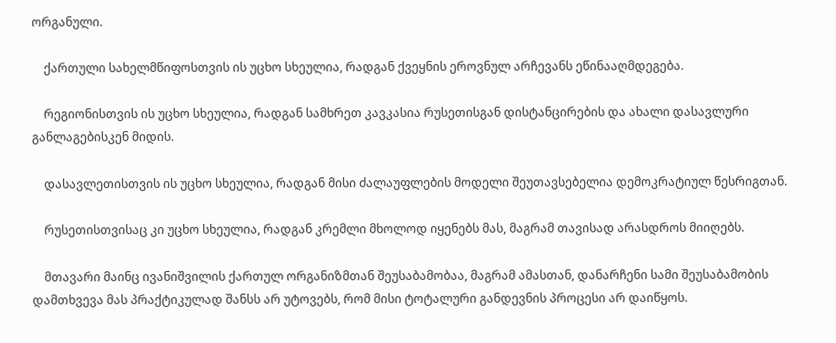ორგანული.

    ქართული სახელმწიფოსთვის ის უცხო სხეულია, რადგან ქვეყნის ეროვნულ არჩევანს ეწინააღმდეგება.

    რეგიონისთვის ის უცხო სხეულია, რადგან სამხრეთ კავკასია რუსეთისგან დისტანცირების და ახალი დასავლური განლაგებისკენ მიდის.

    დასავლეთისთვის ის უცხო სხეულია, რადგან მისი ძალაუფლების მოდელი შეუთავსებელია დემოკრატიულ წესრიგთან.

    რუსეთისთვისაც კი უცხო სხეულია, რადგან კრემლი მხოლოდ იყენებს მას, მაგრამ თავისად არასდროს მიიღებს.

    მთავარი მაინც ივანიშვილის ქართულ ორგანიზმთან შეუსაბამობაა, მაგრამ ამასთან, დანარჩენი სამი შეუსაბამობის დამთხვევა მას პრაქტიკულად შანსს არ უტოვებს, რომ მისი ტოტალური განდევნის პროცესი არ დაიწყოს.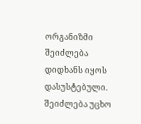ორგანიზმი შეიძლება დიდხანს იყოს დასუსტებული. შეიძლება უცხო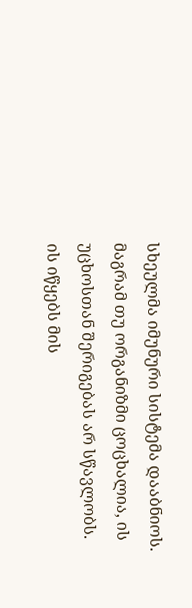სხეულმა იმუნური სისტემა დააბნიოს. მაგრამ თუ ორგანიზმი ცოცხალია, ის უცხოსთან შერიგებას არ სწავლობს. ის იწყებს მის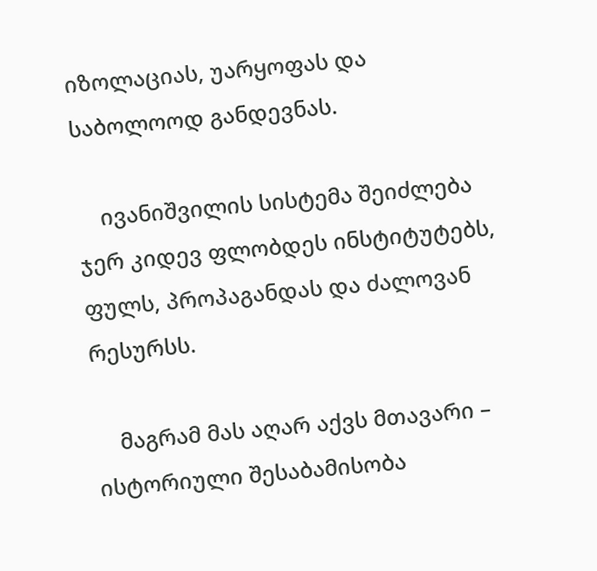იზოლაციას, უარყოფას და საბოლოოდ განდევნას.

    ივანიშვილის სისტემა შეიძლება ჯერ კიდევ ფლობდეს ინსტიტუტებს, ფულს, პროპაგანდას და ძალოვან რესურსს.

    მაგრამ მას აღარ აქვს მთავარი – ისტორიული შესაბამისობა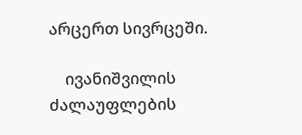არცერთ სივრცეში.

    ივანიშვილის ძალაუფლების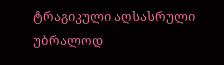ტრაგიკული აღსასრული უბრალოდ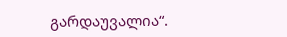გარდაუვალია“.